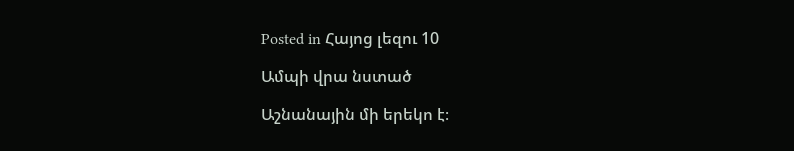Posted in Հայոց լեզու 10

Ամպի վրա նստած

Աշնանային մի երեկո է։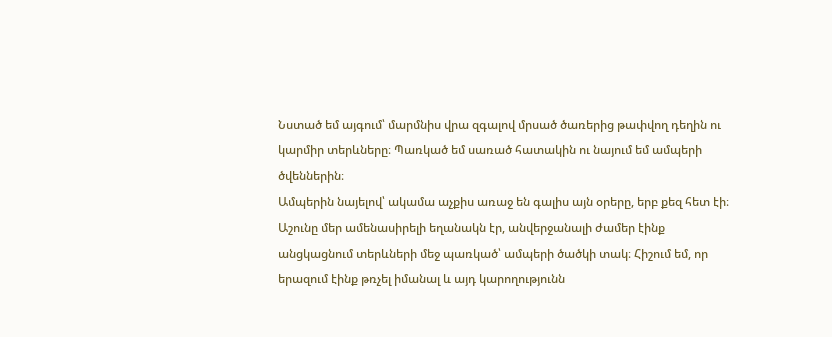Նստած եմ այգում՝ մարմնիս վրա զգալով մրսած ծառերից թափվող դեղին ու կարմիր տերևները։ Պառկած եմ սառած հատակին ու նայում եմ ամպերի ծվեններին։
Ամպերին նայելով՝ ակամա աչքիս առաջ են գալիս այն օրերը, երբ քեզ հետ էի։
Աշունը մեր ամենասիրելի եղանակն էր, անվերջանալի ժամեր էինք անցկացնում տերևների մեջ պառկած՝ ամպերի ծածկի տակ։ Հիշում եմ, որ երազում էինք թռչել իմանալ և այդ կարողությունն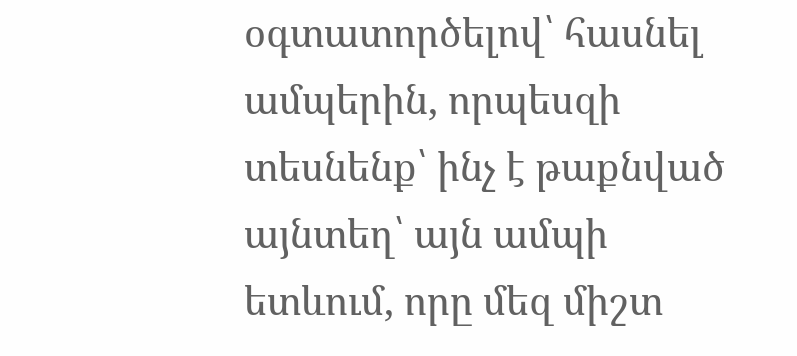օգտատործելով՝ հասնել ամպերին, որպեսզի տեսնենք՝ ինչ է թաքնված այնտեղ՝ այն ամպի ետևում, որը մեզ միշտ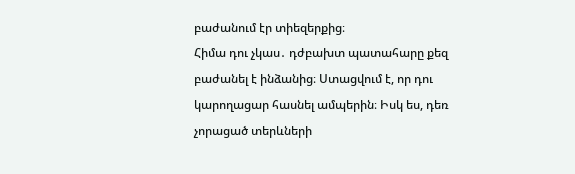բաժանում էր տիեզերքից։
Հիմա դու չկաս․ դժբախտ պատահարը քեզ բաժանել է ինձանից։ Ստացվում է, որ դու կարողացար հասնել ամպերին։ Իսկ ես, դեռ չորացած տերևների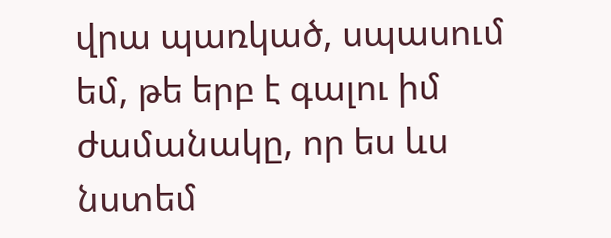վրա պառկած, սպասում եմ, թե երբ է գալու իմ ժամանակը, որ ես ևս նստեմ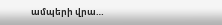ամպերի վրա…